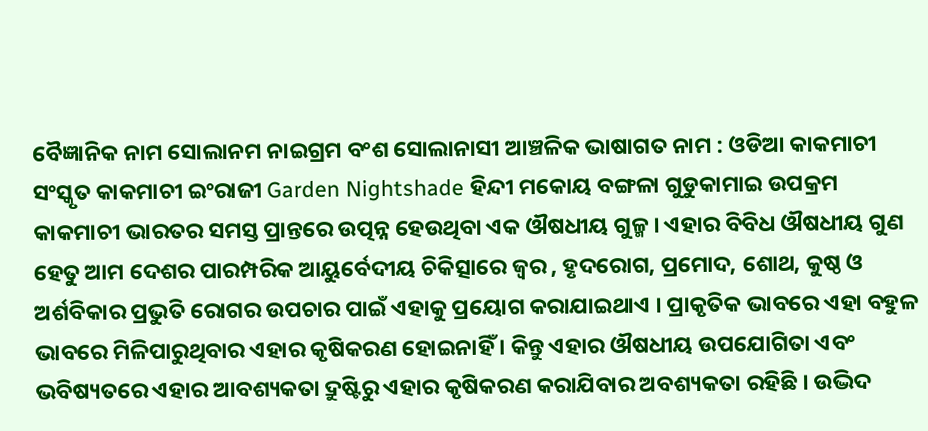ବୈଜ୍ଞାନିକ ନାମ ସୋଲାନମ ନାଇଗ୍ରମ ବଂଶ ସୋଲାନାସୀ ଆଞ୍ଚଳିକ ଭାଷାଗତ ନାମ : ଓଡିଆ କାକମାଚୀ ସଂସ୍କୃତ କାକମାଚୀ ଇଂରାଜୀ Garden Nightshade ହିନ୍ଦୀ ମକୋୟ ବଙ୍ଗଳା ଗୁଡୁକାମାଇ ଉପକ୍ରମ କାକମାଚୀ ଭାରତର ସମସ୍ତ ପ୍ରାନ୍ତରେ ଉତ୍ପନ୍ନ ହେଉଥିବା ଏକ ଔଷଧୀୟ ଗୁଳ୍ମ । ଏହାର ବିବିଧ ଔଷଧୀୟ ଗୁଣ ହେତୁ ଆମ ଦେଶର ପାରମ୍ପରିକ ଆୟୁର୍ବେଦୀୟ ଚିକିତ୍ସାରେ ଜ୍ଵର , ହୃଦରୋଗ, ପ୍ରମୋଦ, ଶୋଥ, କୁଷ୍ଠ ଓ ଅର୍ଶବିକାର ପ୍ରଭୁତି ରୋଗର ଉପଚାର ପାଇଁ ଏହାକୁ ପ୍ରୟୋଗ କରାଯାଇଥାଏ । ପ୍ରାକୃତିକ ଭାବରେ ଏହା ବହୁଳ ଭାବରେ ମିଳିପାରୁଥିବାର ଏହାର କୃଷିକରଣ ହୋଇନାହିଁ । କିନ୍ତୁ ଏହାର ଔଷଧୀୟ ଉପଯୋଗିତା ଏବଂ ଭବିଷ୍ୟତରେ ଏହାର ଆବଶ୍ୟକତା ଦ୍ରୁଷ୍ଟିରୁ ଏହାର କୃଷିକରଣ କରାଯିବାର ଅବଶ୍ୟକତା ରହିଛି । ଉଦ୍ଭିଦ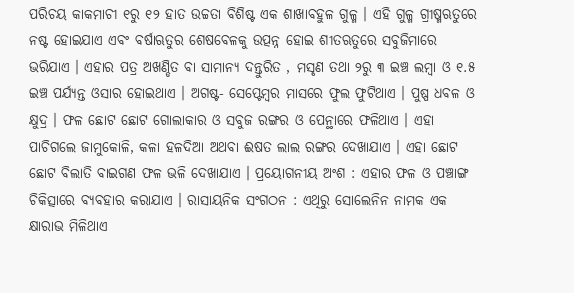ପରିଚୟ କାକମାଚୀ ୧ରୁ ୧୨ ହାତ ଉଚ୍ଚତା ବିଶିଷ୍ଟ ଏକ ଶାଖାବହୁଳ ଗୁଳ୍ମ । ଏହି ଗୁଳ୍ମ ଗ୍ରୀଷ୍ମଋତୁରେ ନଷ୍ଟ ହୋଇଯାଏ ଏବଂ ବର୍ଷାଋତୁର ଶେଷବେଳକୁ ଉତ୍ପନ୍ନ ହୋଇ ଶୀତଋତୁରେ ସବୁଜିମାରେ ଭରିଯାଏ । ଏହାର ପତ୍ର ଅଖଣ୍ଡିତ ବା ସାମାନ୍ୟ ଦନ୍ତୁରିତ , ମସୃଣ ତଥା ୨ରୁ ୩ ଇଞ୍ଚ ଲମ୍ବା ଓ ୧.୫ ଇଞ୍ଚ ପର୍ଯ୍ୟନ୍ତ ଓସାର ହୋଇଥାଏ । ଅଗଷ୍ଟ- ସେପ୍ଟେମ୍ବର ମାସରେ ଫୁଲ ଫୁଟିଥାଏ । ପୁଷ୍ପ ଧବଳ ଓ କ୍ଷୁଦ୍ର । ଫଳ ଛୋଟ ଛୋଟ ଗୋଲାକାର ଓ ସବୁଜ ରଙ୍ଗର ଓ ପେନ୍ଥାରେ ଫଳିଥାଏ । ଏହା ପାଚିଗଲେ ଜାମୁକୋଳି, କଳା ହଳଦିଆ ଅଥବା ଈଷତ ଲାଲ ରଙ୍ଗର ଦେଖାଯାଏ । ଏହା ଛୋଟ ଛୋଟ ବିଲାତି ବାଇଗଣ ଫଳ ଭଳି ଦେଖାଯାଏ । ପ୍ରୟୋଗନୀୟ ଅଂଶ : ଏହାର ଫଳ ଓ ପଞ୍ଚାଙ୍ଗ ଚିକିତ୍ସାରେ ବ୍ୟବହାର କରାଯାଏ । ରାସାୟନିକ ସଂଗଠନ : ଏଥିରୁ ସୋଲେନିନ ନାମକ ଏକ କ୍ଷାରାଭ ମିଳିଥାଏ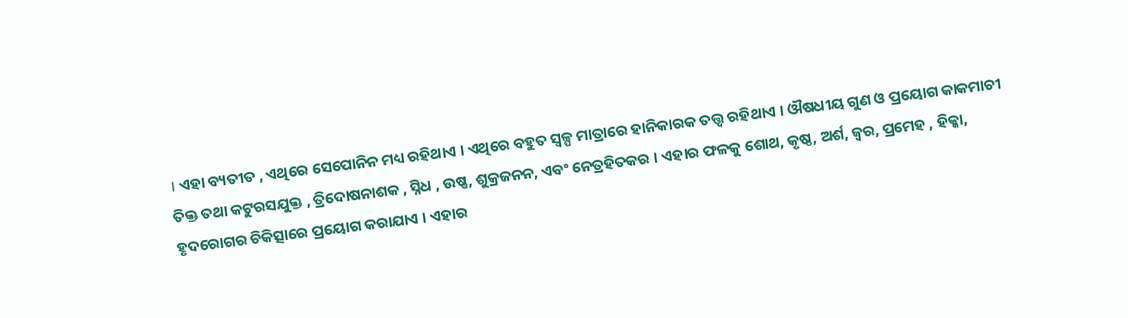। ଏହା ବ୍ୟତୀତ , ଏଥିରେ ସେପୋନିନ ମଧ୍ୟ ରହିଥାଏ । ଏଥିରେ ବହୁତ ସ୍ୱଳ୍ପ ମାତ୍ରାରେ ହାନିକାରକ ତତ୍ତ୍ଵ ରହିଥାଏ । ଔଷଧୀୟ ଗୁଣ ଓ ପ୍ରୟୋଗ କାକମାଚୀ ତିକ୍ତ ତଥା କଟୁରସଯୁକ୍ତ , ତ୍ରିଦୋଷନାଶକ , ସ୍ନିଧ , ଉଷ୍ଣ, ଶୁକ୍ରଜନନ, ଏବଂ ନେତ୍ରହିତକର । ଏହାର ଫଳକୁ ଶୋଥ, କୃଷ୍ଠ, ଅର୍ଶ, ଜ୍ଵର, ପ୍ରମେହ , ହିକ୍କା, ହୃଦରୋଗର ଚିକିତ୍ସାରେ ପ୍ରୟୋଗ କରାଯାଏ । ଏହାର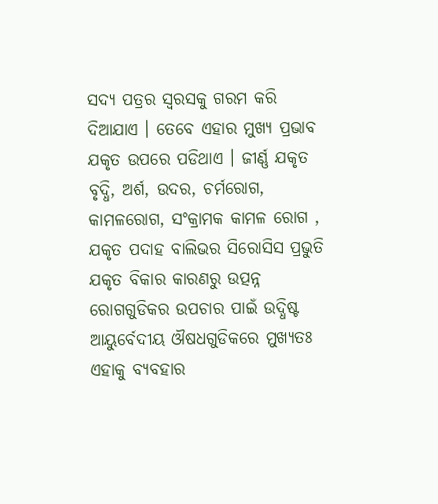ସଦ୍ୟ ପତ୍ରର ସ୍ଵରସକୁ ଗରମ କରି ଦିଆଯାଏ । ତେବେ ଏହାର ମୁଖ୍ୟ ପ୍ରଭାବ ଯକୃତ ଉପରେ ପଡିଥାଏ । ଜୀର୍ଣ୍ଣ ଯକୃତ ବୃଦ୍ଧି, ଅର୍ଶ, ଉଦର, ଚର୍ମରୋଗ, କାମଳରୋଗ, ସଂକ୍ରାମକ କାମଳ ରୋଗ , ଯକୃତ ପଦାହ ବାଲିଭର ସିରୋସିସ ପ୍ରଭୁତି ଯକୃତ ବିକାର କାରଣରୁ ଉତ୍ପନ୍ନ ରୋଗଗୁଡିକର ଉପଚାର ପାଇଁ ଉଦ୍ଧିଷ୍ଟ ଆୟୁର୍ବେଦୀୟ ଔଷଧଗୁଡିକରେ ମୁଖ୍ୟତଃ ଏହାକୁ ବ୍ୟବହାର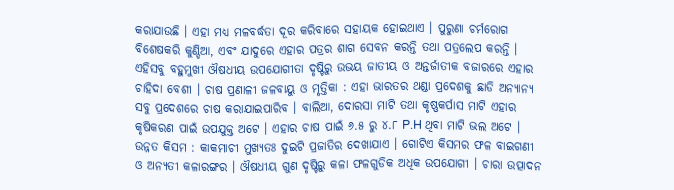କରାଯାଉଛି । ଏହା ମଧ୍ୟ ମଳବର୍ଦ୍ଧତା ଦୂର କରିବାରେ ସହାୟକ ହୋଇଥାଏ । ପୁରୁଣା ଚର୍ମରୋଗ ବିଶେଷକରି କୁଣ୍ଡିଆ, ଏବଂ ଯାଦୁରେ ଏହାର ପତ୍ରର ଶାଗ ସେବନ କରନ୍ତି ତଥା ପତ୍ରଲେପ କରନ୍ତି । ଏହିସବୁ ବହୁମୁଖୀ ଔଷଧୀୟ ଉପଯୋଗୀତା ଦୃଷ୍ଟିରୁ ଉଭୟ ଜାତୀୟ ଓ ଅନ୍ତର୍ଜାତୀକ ବଜାରରେ ଏହାର ଚାହିଦା ବେଶୀ । ଚାଷ ପ୍ରଣାଳୀ ଜଳବାୟୁ ଓ ମୃତ୍ତିକା : ଏହା ଭାରତର ଥଣ୍ଡା ପ୍ରଦେଶକୁ ଛାଡି ଅନ୍ୟାନ୍ୟ ସବୁ ପ୍ରଦେଶରେ ଚାଷ କରାଯାଇପାରିବ । ବାଲିଆ, ଦୋରସା ମାଟି ତଥା କୃଷ୍ଣକର୍ପାସ ମାଟି ଏହାର କୃଷିକରଣ ପାଇଁ ଉପଯୁକ୍ତ ଅଟେ । ଏହାର ଚାଷ ପାଇଁ ୬.୫ ରୁ ୪.୮ P.H ଥିବା ମାଟି ଭଲ ଅଟେ । ଉନ୍ନତ କିସମ : କାକମାଚୀ ମୁଖ୍ୟତଃ ଦୁଇଟି ପ୍ରଜାତିର ଦେଖାଯାଏ । ଗୋଟିଏ କିସମର ଫଳ ବାଇଗଣୀ ଓ ଅନ୍ୟତୀ କଳାରଙ୍ଗର । ଔଷଧୀୟ ଗୁଣ ଦୃଷ୍ଟିରୁ କଳା ଫଳଗୁଡିକ ଅଧିକ ଉପଯୋଗୀ । ଚାରା ଉତ୍ପାଦନ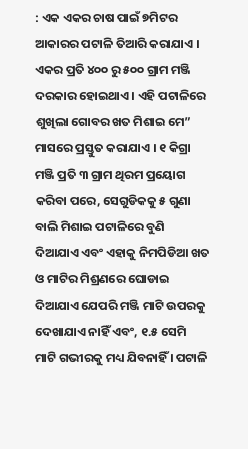: ଏକ ଏକର ଚାଷ ପାଇଁ ୭ମିଟର ଆକାରର ପଟାଳି ତିଆରି କରାଯାଏ । ଏକର ପ୍ରତି ୪୦୦ ରୁ ୫୦୦ ଗ୍ରାମ ମଞ୍ଜି ଦରକାର ହୋଇଥାଏ । ଏହି ପଟାଳିରେ ଶୁଖିଲା ଗୋବର ଖତ ମିଶାଇ ମେ” ମାସରେ ପ୍ରସ୍ତୁତ କରାଯାଏ । ୧ କିଗ୍ରା ମଞ୍ଜି ପ୍ରତି ୩ ଗ୍ରାମ ଥିରମ ପ୍ରୟୋଗ କରିବା ପରେ, ସେଗୁଡିକକୁ ୫ ଗୁଣା ବାଲି ମିଶାଇ ପଟାଳିରେ ବୁଣି ଦିଆଯାଏ ଏବଂ ଏହାକୁ ନିମପିଡିଆ ଖତ ଓ ମାଟିର ମିଶ୍ରଣରେ ଘୋଡାଇ ଦିଆଯାଏ ଯେପରି ମଞ୍ଜି ମାଟି ଉପରକୁ ଦେଖାଯାଏ ନାହିଁ ଏବଂ, ୧.୫ ସେମି ମାଟି ଗଭୀରକୁ ମଧ୍ୟ ଯିବନାହିଁ । ପଟାଳି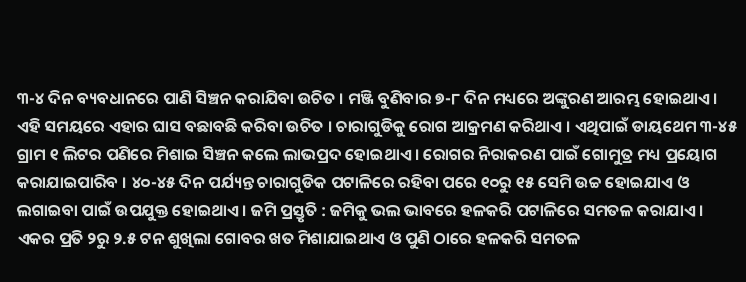୩-୪ ଦିନ ବ୍ୟବଧାନରେ ପାଣି ସିଞ୍ଚନ କରାଯିବା ଉଚିତ । ମଞ୍ଜି ବୁଣିବାର ୭-୮ ଦିନ ମଧ୍ୟରେ ଅଙ୍କୁରଣ ଆରମ୍ଭ ହୋଇଥାଏ । ଏହି ସମୟରେ ଏହାର ଘାସ ବଛାବଛି କରିବା ଉଚିତ । ଚାରାଗୁଡିକୁ ରୋଗ ଆକ୍ରମଣ କରିଥାଏ । ଏଥିପାଇଁ ଡାୟଥେମ ୩-୪୫ ଗ୍ରାମ ୧ ଲିଟର ପଣିରେ ମିଶାଇ ସିଞ୍ଚନ କଲେ ଲାଭପ୍ରଦ ହୋଇଥାଏ । ରୋଗର ନିରାକରଣ ପାଇଁ ଗୋମୁତ୍ର ମଧ୍ୟ ପ୍ରୟୋଗ କରାଯାଇପାରିବ । ୪୦-୪୫ ଦିନ ପର୍ଯ୍ୟନ୍ତ ଚାରାଗୁଡିକ ପଟାଳିରେ ରହିବା ପରେ ୧୦ରୁ ୧୫ ସେମି ଉଚ୍ଚ ହୋଇଯାଏ ଓ ଲଗାଇବା ପାଇଁ ଉପଯୁକ୍ତ ହୋଇଥାଏ । ଜମି ପ୍ରସ୍ତୃତି : ଜମିକୁ ଭଲ ଭାବରେ ହଳକରି ପଟାଳିରେ ସମତଳ କରାଯାଏ । ଏକର ପ୍ରତି ୨ରୁ ୨.୫ ଟନ ଶୁଖିଲା ଗୋବର ଖତ ମିଶାଯାଇଥାଏ ଓ ପୁଣି ଠାରେ ହଳକରି ସମତଳ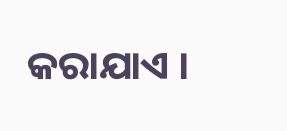କରାଯାଏ ।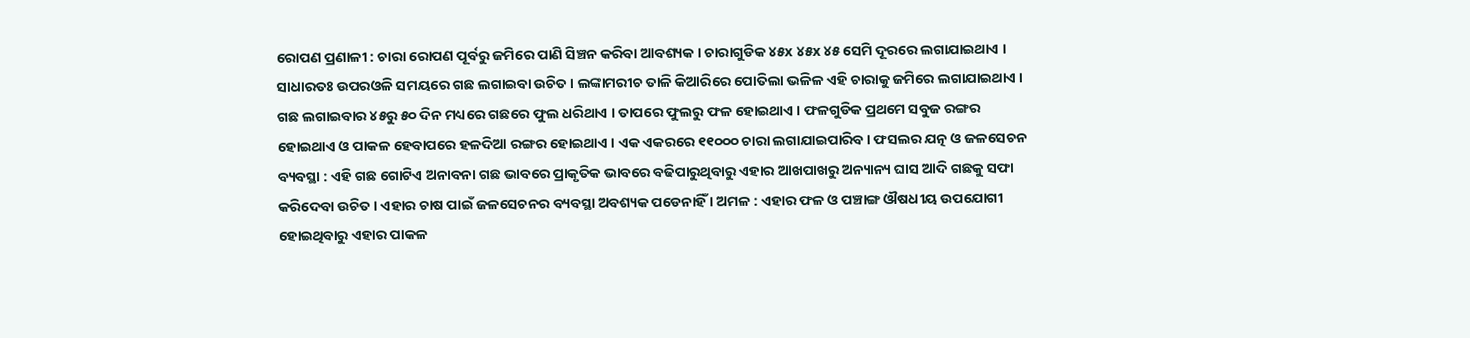ରୋପଣ ପ୍ରଣାଳୀ : ଚାରା ରୋପଣ ପୂର୍ବରୁ ଜମିରେ ପାଣି ସିଞ୍ଚନ କରିବା ଆବଶ୍ୟକ । ଚାରାଗୁଡିକ ୪୫x ୪୫x ୪୫ ସେମି ଦୂରରେ ଲଗାଯାଇଥାଏ । ସାଧାରତଃ ଉପରଓଳି ସମୟରେ ଗଛ ଲଗାଇବା ଉଚିତ । ଲଙ୍କାମରୀଚ ତାଳି କିଆରିରେ ପୋତିଲା ଭଳିଳ ଏହି ଚାରାକୁ ଜମିରେ ଲଗାଯାଇଥାଏ । ଗଛ ଲଗାଇବାର ୪୫ରୁ ୫୦ ଦିନ ମଧ୍ୟରେ ଗଛରେ ଫୁଲ ଧରିଥାଏ । ତାପରେ ଫୁଲରୁ ଫଳ ହୋଇଥାଏ । ଫଳଗୁଡିକ ପ୍ରଥମେ ସବୁଜ ରଙ୍ଗର ହୋଇଥାଏ ଓ ପାକଳ ହେବାପରେ ହଳଦିଆ ରଙ୍ଗର ହୋଇଥାଏ । ଏକ ଏକରରେ ୧୧୦୦୦ ଚାରା ଲଗାଯାଇପାରିବ । ଫସଲର ଯତ୍ନ ଓ ଜଳସେଚନ ବ୍ୟବସ୍ଥା : ଏହି ଗଛ ଗୋଟିଏ ଅନାବନା ଗଛ ଭାବରେ ପ୍ରାକୃତିକ ଭାବରେ ବଢିପାରୁଥିବାରୁ ଏହାର ଆଖପାଖରୁ ଅନ୍ୟାନ୍ୟ ଘାସ ଆଦି ଗଛକୁ ସଫା କରିଦେବା ଉଚିତ । ଏହାର ଚାଷ ପାଇଁ ଜଳସେଚନର ବ୍ୟବସ୍ଥା ଅବଶ୍ୟକ ପଡେନାହିଁ । ଅମଳ : ଏହାର ଫଳ ଓ ପଞ୍ଚାଙ୍ଗ ଔଷଧୀୟ ଉପଯୋଗୀ ହୋଇଥିବାରୁ ଏହାର ପାକଳ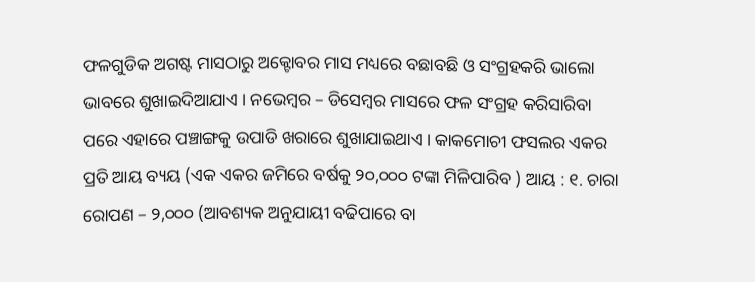ଫଳଗୁଡିକ ଅଗଷ୍ଟ ମାସଠାରୁ ଅକ୍ଟୋବର ମାସ ମଧ୍ୟରେ ବଛାବଛି ଓ ସଂଗ୍ରହକରି ଭାଲୋ ଭାବରେ ଶୁଖାଇଦିଆଯାଏ । ନଭେମ୍ବର – ଡିସେମ୍ବର ମାସରେ ଫଳ ସଂଗ୍ରହ କରିସାରିବା ପରେ ଏହାରେ ପଞ୍ଚାଙ୍ଗକୁ ଉପାଡି ଖରାରେ ଶୁଖାଯାଇଥାଏ । କାକମୋଚୀ ଫସଲର ଏକର ପ୍ରତି ଆୟ ବ୍ୟୟ (ଏକ ଏକର ଜମିରେ ବର୍ଷକୁ ୨୦,୦୦୦ ଟଙ୍କା ମିଳିପାରିବ ) ଆୟ : ୧. ଚାରା ରୋପଣ – ୨,୦୦୦ (ଆବଶ୍ୟକ ଅନୁଯାୟୀ ବଢିପାରେ ବା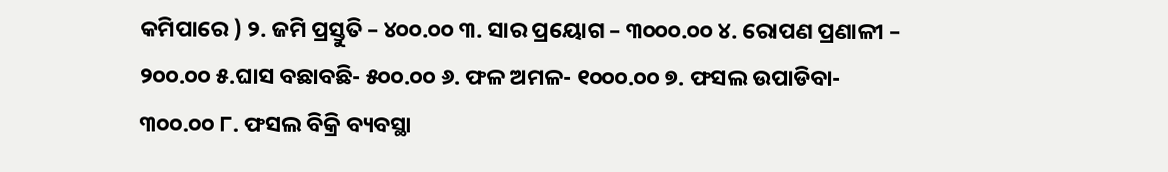କମିପାରେ ) ୨. ଜମି ପ୍ରସ୍ତୁତି – ୪୦୦.୦୦ ୩. ସାର ପ୍ରୟୋଗ – ୩୦୦୦.୦୦ ୪. ରୋପଣ ପ୍ରଣାଳୀ – ୨୦୦.୦୦ ୫.ଘାସ ବଛାବଛି- ୫୦୦.୦୦ ୬. ଫଳ ଅମଳ- ୧୦୦୦.୦୦ ୭. ଫସଲ ଉପାଡିବା- ୩୦୦.୦୦ ୮. ଫସଲ ବିକ୍ରି ବ୍ୟବସ୍ଥା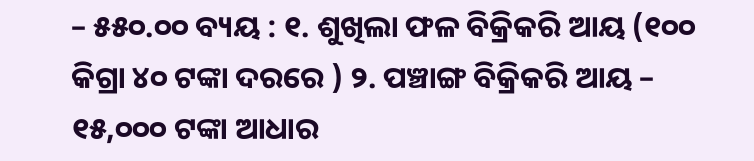– ୫୫୦.୦୦ ବ୍ୟୟ : ୧. ଶୁଖିଲା ଫଳ ବିକ୍ରିକରି ଆୟ (୧୦୦ କିଗ୍ରା ୪୦ ଟଙ୍କା ଦରରେ ) ୨. ପଞ୍ଚାଙ୍ଗ ବିକ୍ରିକରି ଆୟ – ୧୫,୦୦୦ ଟଙ୍କା ଆଧାର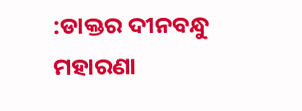:ଡାକ୍ତର ଦୀନବନ୍ଧୁ ମହାରଣା